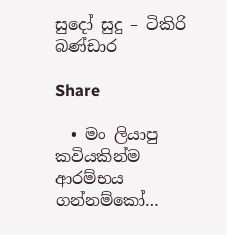සුදෝ සුදු – ටිකිරි බණ්ඩාර

Share

  • මං ලියාපු කවියකින්ම ආරම්භය ගන්නම්කෝ…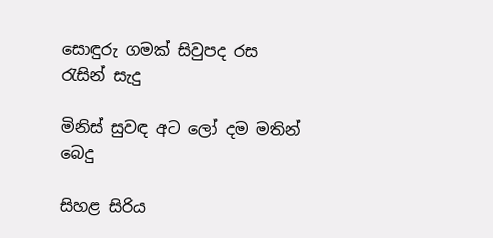සොඳුරු ගමක් සිවුපද රස රැසින් සැදු

මිනිස් සුවඳ අට ලෝ දම මතින් බෙදු

සිහළ සිරිය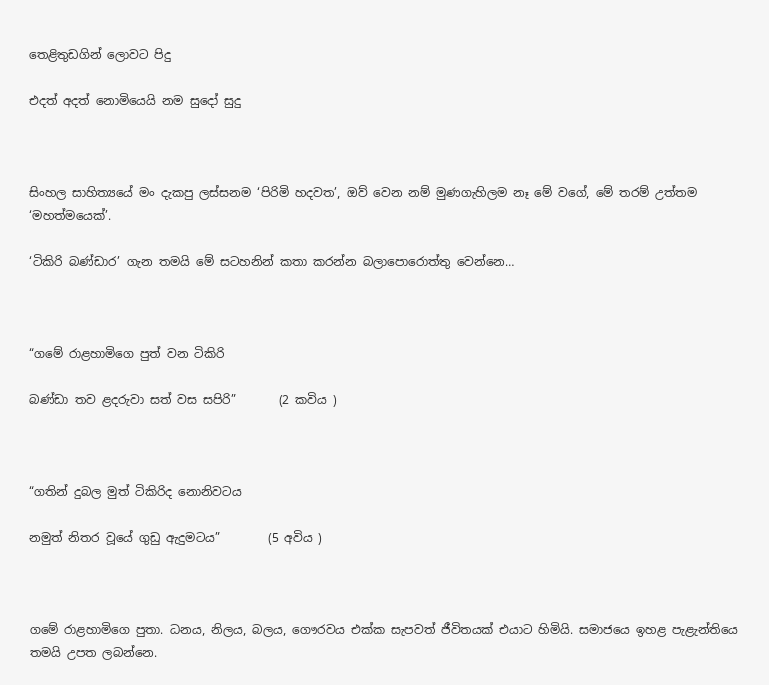තෙළිතුඩගින් ලොවට පිදු

එදත් අදත් නොමියෙයි නම සුදෝ සුදු



සිංහල සාහිත්‍යයේ මං දැකපු ලස්සනම ‘පිරිමි හදවත’, ඔව් වෙන නම් මුණගැහිලම නෑ මේ වගේ, මේ තරම් උත්තම ‘මහත්මයෙක්’.

‘ටිකිරි බණ්ඩාර’ ගැන තමයි මේ සටහනින් කතා කරන්න බලාපොරොත්තු වෙන්නෙ…



“ගමේ රාළහාමිගෙ පුත් වන ටිකිරි

බණ්ඩා තව ළදරුවා සත් වස සපිරි”       (2 කවිය )



“ගතින් දුබල මුත් ටිකිරිද නොනිවටය

නමුත් නිතර වූයේ ගුඩු ඇදුමටය”        (5 අවිය )



ගමේ රාළහාමිගෙ පුතා. ධනය, නිලය, බලය, ගෞරවය එක්ක සැපවත් ජීවිතයක් එයාට හිමියි. සමාජයෙ ඉහළ පැළැන්තියෙ තමයි උපත ලබන්නෙ.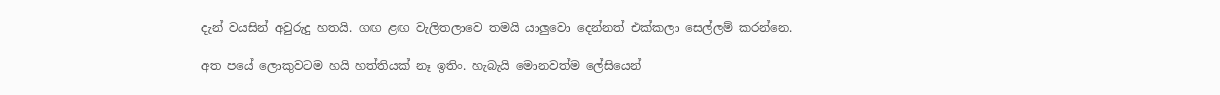දැන් වයසින් අවුරුදු හතයි. ගඟ ළඟ වැලිතලාවෙ තමයි යාලුවො දෙන්නත් එක්කලා සෙල්ලම් කරන්නෙ.

අත ප‍යේ ලොකුවටම හයි හත්තියක් නෑ ඉතිං. හැබැයි මොනවත්ම ලේසියෙන්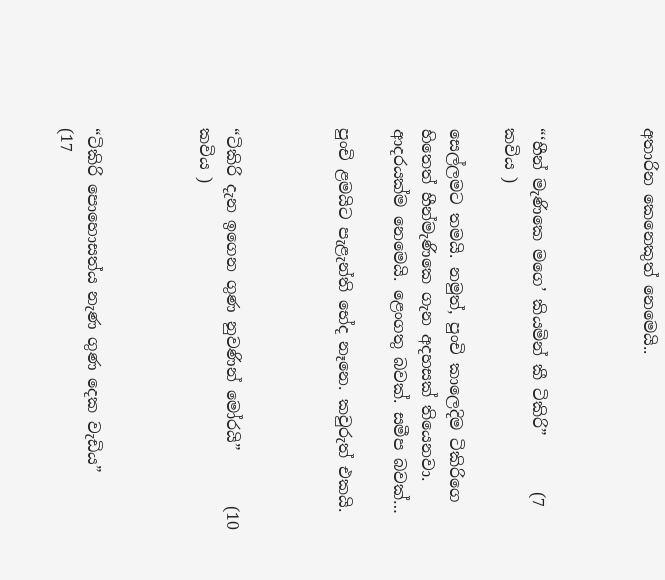අතාරින කෙනෙකුත් නෙමෙයි..



“‘හීන් මැණිකෙ මගෙ’ කියමින් කී ටිකිරි”       (7 කවිය )

සෙල්ලමට තමයි. නමුත්, පුංචි කාලෙදිම ටිකිරිගෙ හිතෙත් හීන්මැණිකෙ ගැන අදහසක් තියෙනවා. ආදරයක්ම නෙමෙයි. ළෙංගතු බවක්. සමීප බවක්…

පුංචි ළමයිට පැළැන්ති භේද නෑනෙ. කවුරුත් එකයි.



“ටිකිරි දැන ඉගෙන ගුණ නුවණින් මෝරයි”       (10 කවිය )



“ටිකිරි පොහොසත්ය නැණ ගුණ දෙක වැඩිය”         (17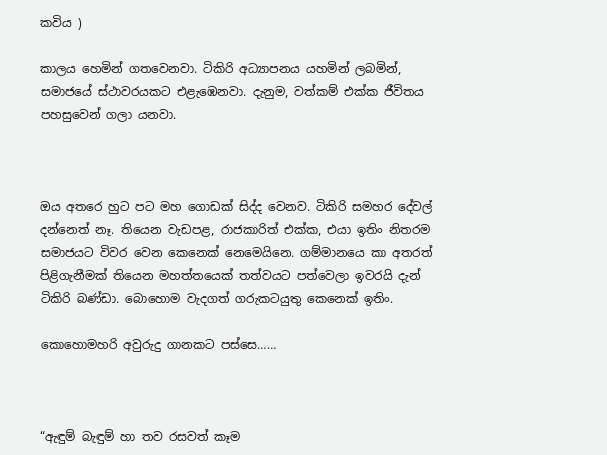කවිය )

කාලය හෙමින් ගතවෙනවා. ටිකිරි අධ්‍යාපනය යහමින් ලබමින්, සමාජයේ ස්ථාවරයකට එළැඹෙනවා. දැනුම, වත්කම් එක්ක ජීවිතය පහසුවෙන් ගලා යනවා.



ඔය අතරෙ හුට පට මහ ගොඩක් සිද්ද වෙනව. ටිකිරි සමහර දේවල් දන්නෙත් නෑ. තියෙන වැඩපළ, රාජකාරිත් එක්ක, එයා ඉතිං නිතරම සමාජයට විවර වෙන කෙනෙක් නෙමෙයිනෙ. ගම්මානයෙ කා අතරත් පිළිගැනීමක් තියෙන මහත්තයෙක් තත්වයට පත්වෙලා ඉවරයි දැන් ටිකිරි බණ්ඩා. බොහොම වැදගත් ගරුකටයුතු කෙනෙක් ඉතිං.

කොහොමහරි අවුරුදු ගානකට පස්සෙ……



“ඇඳුම් බැඳුම් හා තව රසවත් කෑම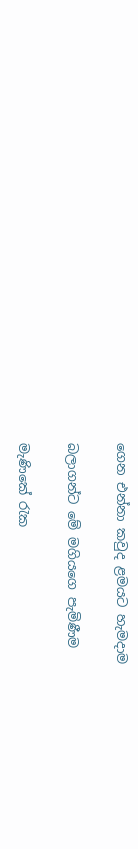ගෙන එන්නා කවුද ළමයට හැමදාම

බලාගන්ට මේ මගියගෙ පැමිණීම

මැණිකේ රැක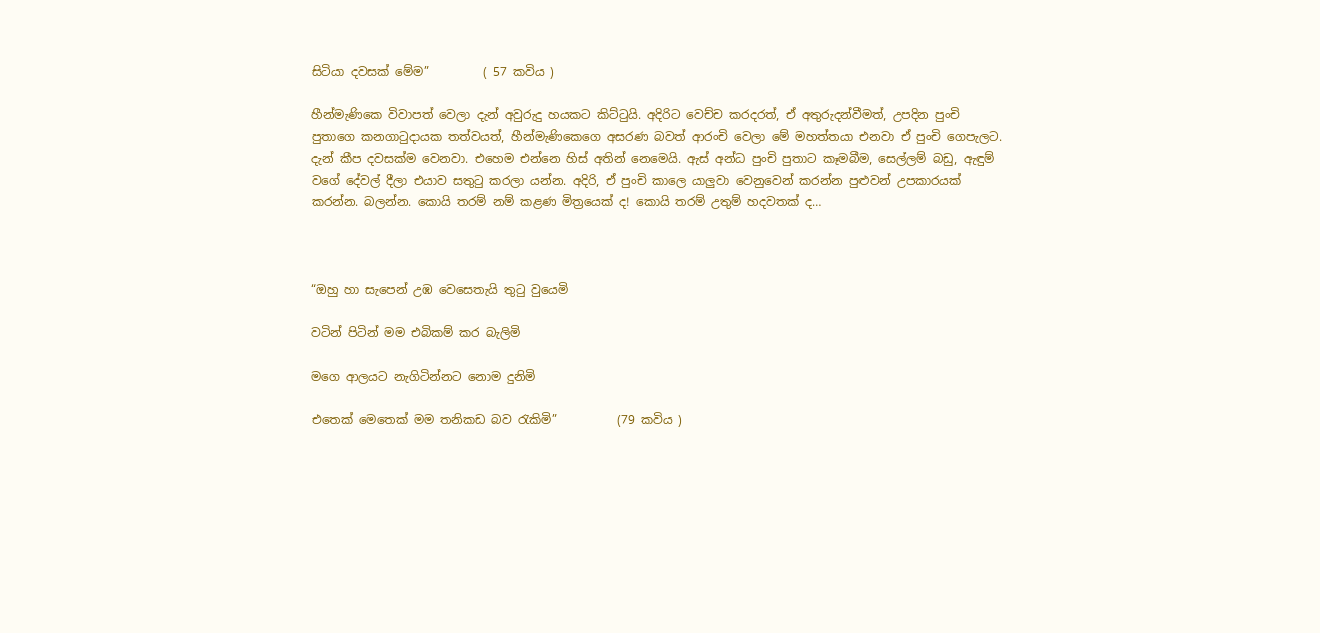සිටියා දවසක් මේම”         ( 57 කවිය )

හීන්මැණිකෙ විවාපත් වෙලා දැන් අවුරුදු හයකට කිට්ටුයි. අදිරිට වෙච්ච කරදරත්, ඒ අතුරුදන්වීමත්, උපදින පුංචි පුතාගෙ කනගාටුදායක තත්වයත්, හීන්මැණිකෙගෙ අසරණ බවත් ආරංචි වෙලා මේ මහත්තයා එනවා ඒ පුංචි ගෙපැලට. දැන් කීප දවසක්ම වෙනවා. එහෙම එන්නෙ හිස් අතින් නෙමෙයි. ඇස් අන්ධ පුංචි පුතාට කෑමබීම, සෙල්ලම් බඩු, ඇඳුම් වගේ දේවල් දීලා එයාව සතුටු කරලා යන්න. අදිරි, ඒ පුංචි කාලෙ යාලුවා වෙනුවෙන් කරන්න පුළුවන් උපකාරයක් කරන්න. බලන්න. කොයි තරම් නම් කළණ මිත්‍රයෙක් ද! කොයි තරම් උතුම් හදවතක් ද…



“ඔහු හා සැපෙන් උඹ වෙසෙතැයි තුටු වුයෙමි

වටින් පිටින් මම එබිකම් කර බැලිමි

මගෙ ආලයට නැගිටින්නට නොම දුනිමි

එතෙක් මෙතෙක් මම තනිකඩ බව රැකිමි”          (79 කවිය )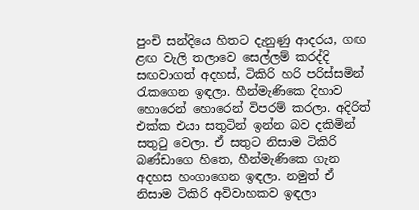පුංචි සන්දියෙ හිතට දැනුණු ආදරය, ගඟ ළඟ වැලි තලාවෙ සෙල්ලම් කරද්දි සඟවාගත් අදහස්, ටිකිරි හරි පරිස්සමින් රැකගෙන ඉඳලා. හීන්මැණිකෙ දිහාව හොරෙන් හොරෙන් විපරම් කරලා. අදිරිත් එක්ක එයා සතුටින් ඉන්න බව දකිමින් සතුටු වෙලා. ඒ සතුට නිසාම ටිකිරි බණ්ඩාගෙ හිතෙ, හීන්මැණිකෙ ගැන අදහස හංගාගෙන ඉඳලා. නමුත් ඒ නිසාම ටිකිරි අවිවාහකව ඉඳලා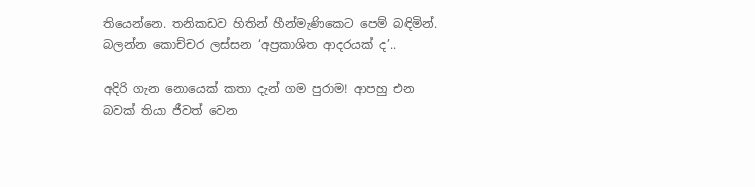තියෙන්නෙ. තනිකඩව හිතින් හීන්මැණිකෙට පෙම් බඳිමින්. බලන්න කොච්චර ලස්සන ‘අප්‍රකාශිත ආදරයක් ද’..

අදිරි ගැන නොයෙක් කතා දැන් ගම පුරාම! ආපහු එන බවක් තියා ජීවත් වෙන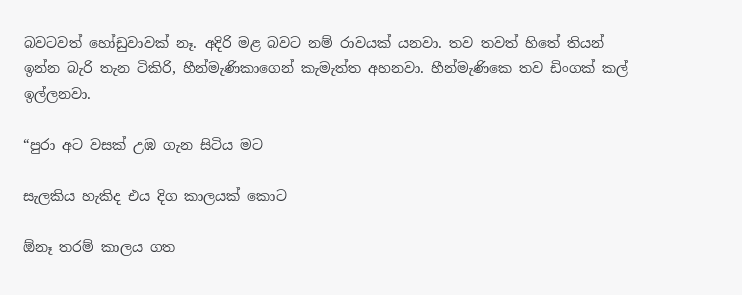බවටවත් හෝඩුවාවක් නෑ. අදිරි මළ බවට නම් රාවයක් යනවා. තව තවත් හිතේ තියන් ඉන්න බැරි තැන ටිකිරි, හීන්මැණිකාගෙන් කැමැත්ත අහනවා. හීන්මැණිකෙ තව ඩිංගක් කල් ඉල්ලනවා.

“පුරා අට වසක් උඹ ගැන සිටිය මට

සැලකිය හැකිද එය දිග කාලයක් කොට

ඕනෑ තරම් කාලය ගත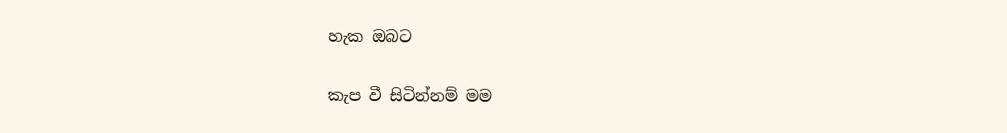හැක ඔබට

කැප වී සිටින්නම් මම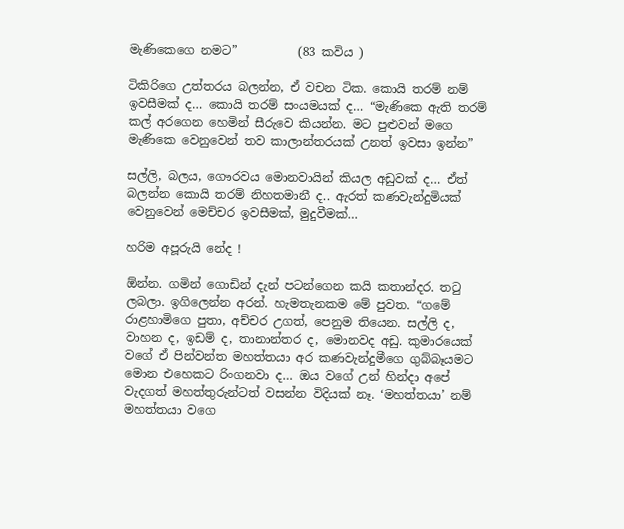මැණිකෙගෙ නමට”          (83 කවිය )

ටිකිරිගෙ උත්තරය බලන්න, ඒ වචන ටික. කොයි තරම් නම් ඉවසීමක් ද… කොයි තරම් සංයමයක් ද… “මැණිකෙ ඇති තරම් කල් අරගෙන හෙමින් සීරුවෙ කියන්න. මට පුළුවන් මගෙ මැණිකෙ වෙනුවෙන් තව කාලාන්තරයක් උනත් ඉවසා ඉන්න”

සල්ලි, බලය, ගෞරවය මොනවායින් කියල අඩුවක් ද… ඒත් බලන්න කොයි තරම් නිහතමානී ද.. ඇරත් කණවැන්දුමියක් වෙනුවෙන් මෙච්චර ඉවසීමක්, මුදුවීමක්…

හරිම අපූරුයි නේද !

ඕන්න. ගමින් ගොඩින් දැන් පටන්ගෙන කයි කතාන්දර. තටු ලබලා. ඉගිලෙන්න අරන්. හැමතැනකම මේ පුවත. “ගමේ රාළහාමිගෙ පුතා, අච්චර උගත්, පෙනුම තියෙන. සල්ලි ද, වාහන ද, ඉඩම් ද, තානාන්තර ද, මොනවද අඩු. කුමාරයෙක් වගේ ඒ පින්වන්ත මහත්තයා අර කණවැන්දුමීගෙ ගුබ්බෑයමට මොන එහෙකට රිංගනවා ද… ඔය වගේ උන් හින්දා අපේ වැදගත් මහත්තුරුන්ටත් වසන්න විදියක් නෑ. ‘මහත්තයා’ නම් මහත්තයා වගෙ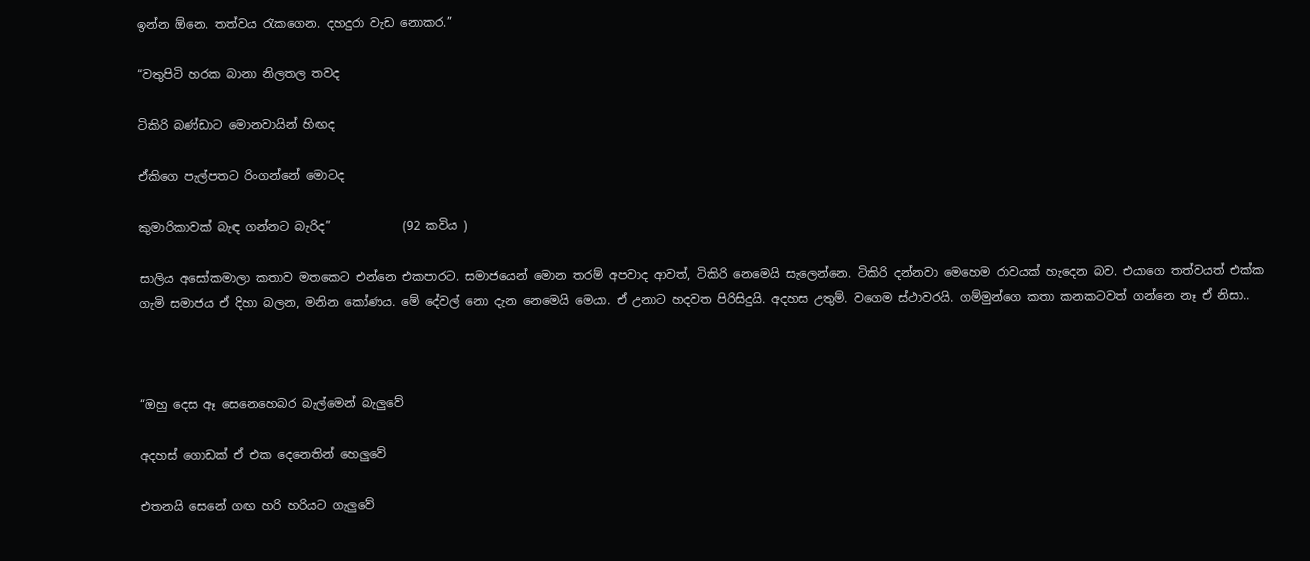ඉන්න ඕනෙ. තත්වය රැකගෙන. දහදුරා වැඩ නොකර.”

“වතුපිටි හරක බානා නිලතල තවද

ටිකිරි බණ්ඩාට මොනවායින් හිඟද

ඒකිගෙ පැල්පතට රිංගන්නේ මොටද

කුමාරිකාවක් බැඳ ගන්නට බැරිද”            (92 කවිය )

සාලිය අසෝකමාලා කතාව මතකෙට එන්නෙ එකපාරට. සමාජයෙන් මොන තරම් අපවාද ආවත්, ටිකිරි නෙමෙයි සැලෙන්නෙ. ටිකිරි දන්නවා මෙහෙම රාවයක් හැදෙන බව. එයාගෙ තත්වයත් එක්ක ගැමි සමාජය ඒ දිහා බලන, මනින කෝණය. මේ දේවල් නො දැන නෙමෙයි මෙයා. ඒ උනාට හදවත පිරිසිදුයි. අදහස උතුම්. වගෙම ස්ථාවරයි. ගම්මුන්ගෙ කතා කනකටවත් ගන්නෙ නෑ ඒ නිසා..



“ඔහු දෙස ඈ සෙනෙහෙබර බැල්මෙන් බැලුවේ

අදහස් ගොඩක් ඒ එක දෙනෙතින් හෙලුවේ

එතනයි සෙනේ ගඟ හරි හරියට ගැලුවේ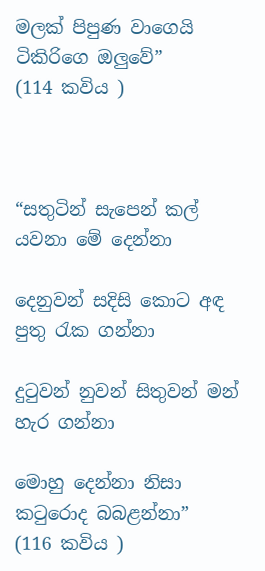මලක් පිපුණ වාගෙයි ටිකිරිගෙ ඔලුවේ”        (114 කවිය )



“සතුටින් සැපෙන් කල් යවනා මේ දෙන්නා

දෙනුවන් සදිසි කොට අඳ පුතු රැක ගන්නා

දුටුවන් නුවන් සිතුවන් මන් හැර ගන්නා

මොහු දෙන්නා නිසා කටුරොද බබළන්නා”        (116 කවිය )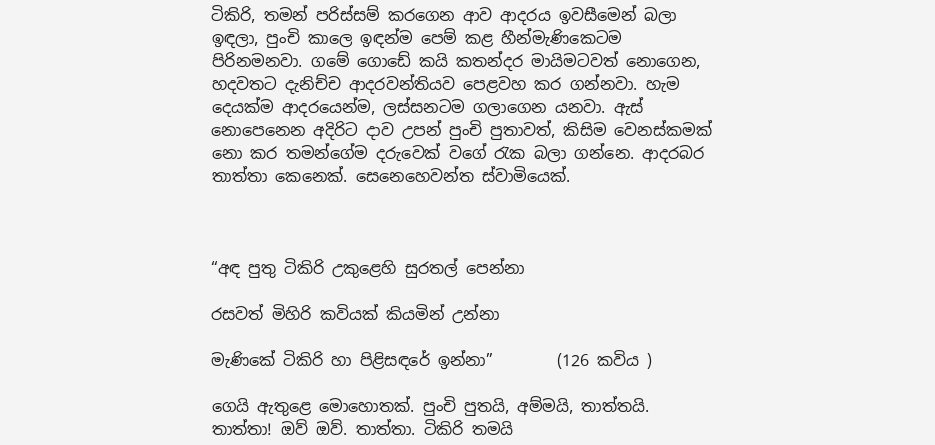ටිකිරි, තමන් පරිස්සම් කරගෙන ආව ආදරය ඉවසීමෙන් බලා ඉඳලා, පුංචි කාලෙ ඉඳන්ම පෙම් කළ හීන්මැණිකෙටම පිරිනමනවා. ගමේ ගොඩේ කයි කතන්දර මායිමටවත් නොගෙන, හදවතට දැනිච්ච ආදරවන්තියව පෙළවහ කර ගන්නවා. හැම දෙයක්ම ආදරයෙන්ම, ලස්සනටම ගලාගෙන යනවා. ඇස් නොපෙනෙන අදිරිට දාව උපන් පුංචි පුතාවත්, කිසිම වෙනස්කමක් නො කර තමන්ගේම දරුවෙක් වගේ රැක බලා ගන්නෙ. ආදරබර තාත්තා කෙනෙක්. සෙනෙහෙවන්ත ස්වාමියෙක්.



“අඳ පුතු ටිකිරි උකුළෙහි සුරතල් පෙන්නා

රසවත් මිහිරි කවියක් කියමින් උන්නා

මැණිකේ ටිකිරි හා පිළිසඳරේ ඉන්නා”        (126 කවිය )

ගෙයි ඇතුළෙ මොහොතක්. පුංචි පුතයි, අම්මයි, තාත්තයි. තාත්තා! ඔව් ඔව්. තාත්තා. ටිකිරි තමයි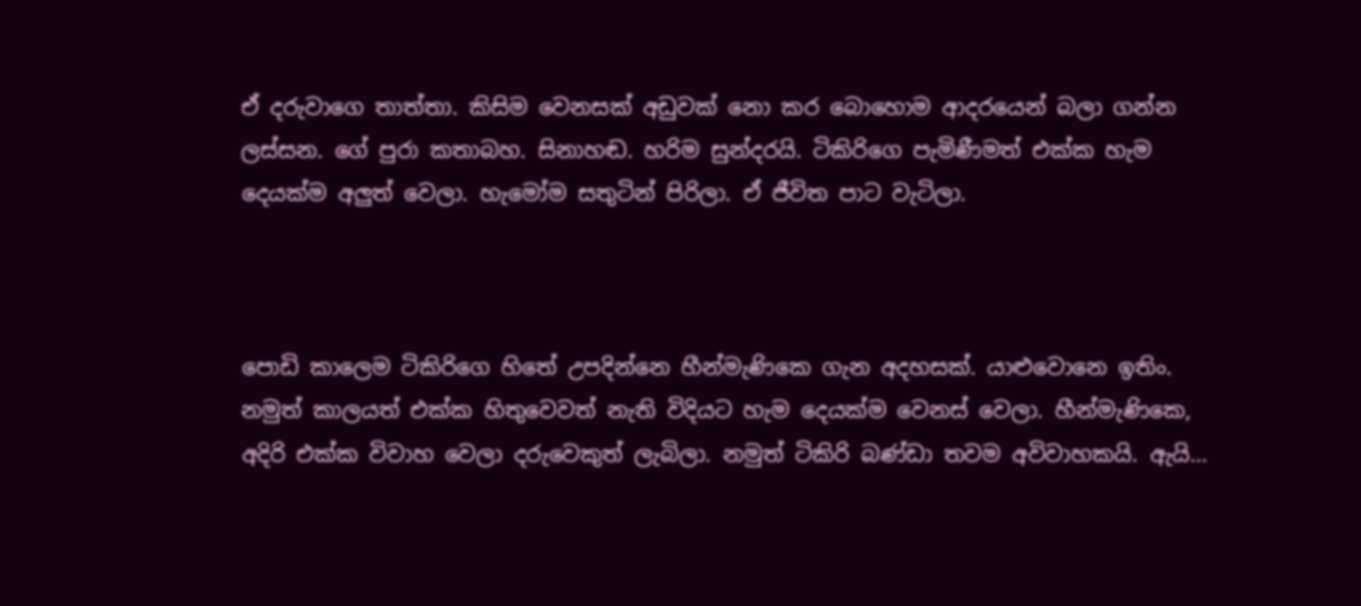ඒ දරුවාගෙ තාත්තා. කිසිම වෙනසක් අඩුවක් නො කර බොහොම ආදරයෙන් බලා ගන්න ලස්සන. ගේ පුරා කතාබහ. සිනාහඬ. හරිම සුන්දරයි. ටිකිරිගෙ පැමිණීමත් එක්ක හැම දෙයක්ම අලුත් වෙලා. හැමෝම සතුටින් පිරිලා. ඒ ජීවිත පාට වැටිලා.



පොඩි කාලෙම ටිකිරිගෙ හිතේ උපදින්නෙ හීන්මැණිකෙ ගැන අදහසක්. යාළුවොනෙ ඉතිං. නමුත් කාලයත් එක්ක හිතුවෙවත් නැති විදියට හැම දෙයක්ම වෙනස් වෙලා. හීන්මැණිකෙ, අදිරි එක්ක විවාහ වෙලා දරුවෙකුත් ලැබිලා. නමුත් ටිකිරි බණ්ඩා තවම අවිවාහකයි. ඇයි…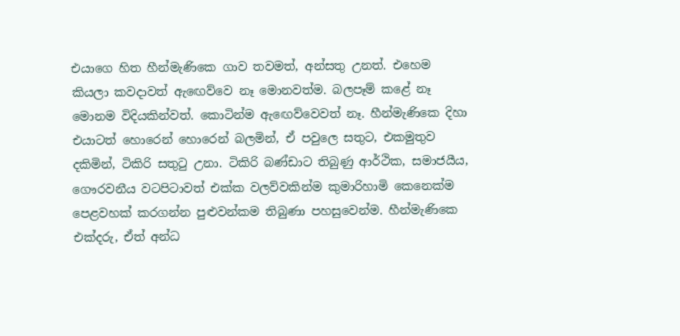එයාගෙ හිත හීන්මැණිකෙ ගාව තවමත්, අන්සතු උනත්. එහෙම කියලා කවදාවත් ඇඟෙව්වෙ නෑ මොනවත්ම. බලපෑම් කළේ නෑ මොනම විදියකින්වත්. කොටින්ම ඇඟෙව්වෙවත් නෑ. හීන්මැණිකෙ දිහා එයාටත් හොරෙන් හොරෙන් බලමින්, ඒ පවුලෙ සතුට, එකමුතුව දකිමින්, ටිකිරි සතුටු උනා. ටිකිරි බණ්ඩාට තිබුණු ආර්ථික, සමාජයීය, ගෞරවනීය වටපිටාවත් එක්ක වලව්වකින්ම කුමාරිහාමි කෙනෙක්ම පෙළවහක් කරගන්න පුළුවන්කම තිබුණා පහසුවෙන්ම. හීන්මැණිකෙ එක්දරු, ඒත් අන්ධ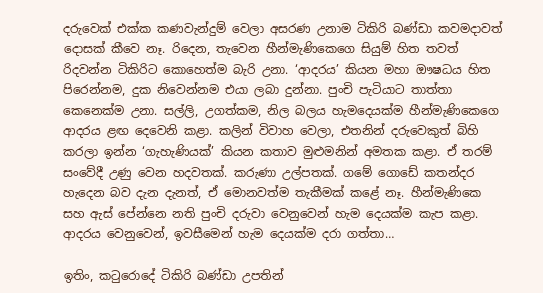දරුවෙක් එක්ක කණවැන්දුම් වෙලා අසරණ උනාම ටිකිරි බණ්ඩා කවමදාවත් දොසක් කීවෙ නෑ. රිදෙන, තැවෙන හීන්මැණිකෙගෙ සියුම් හිත තවත් රිදවන්න ටිකිරිට කොහෙත්ම බැරි උනා. ‘ආදරය’ කියන මහා ඖෂධය හිත පිරෙන්නම, දුක නිවෙන්නම එයා ලබා දුන්නා. පුංචි පැටියාට තාත්තා කෙනෙක්ම උනා. සල්ලි, උගත්කම, නිල බලය හැමදෙයක්ම හීන්මැණිකෙගෙ ආදරය ළඟ දෙවෙනි කළා. කලින් විවාහ වෙලා, එතනින් දරුවෙකුත් බිහි කරලා ඉන්න ‘ගැහැණියක්’ කියන කතාව මුළුමනින් අමතක කළා. ඒ තරම් සංවේදී උණු වෙන හදවතක්. කරුණා උල්පතක්. ගමේ ගොඩේ කතන්දර හැදෙන බව දැන දැනත්, ඒ මොනවත්ම තැකීමක් කළේ නෑ. හීන්මැණිකෙ සහ ඇස් පේන්නෙ නති පුංචි දරුවා වෙනුවෙන් හැම දෙයක්ම කැප කළා. ආදරය වෙනුවෙන්, ඉවසීමෙන් හැම දෙයක්ම දරා ගත්තා…

ඉතිං, කටුරොදේ ටිකිරි බණ්ඩා උපතින්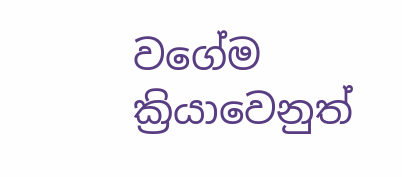වගේම ක්‍රියාවෙනුත්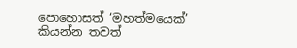පොහොසත් ‘මහත්මයෙක්’ කියන්න තවත්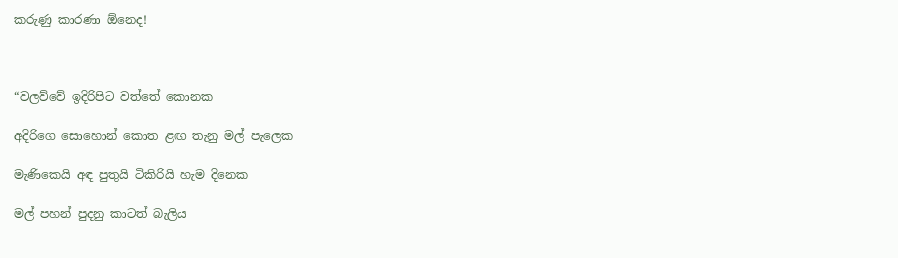කරුණු කාරණා ඕනෙද!



“වලව්වේ ඉදිරිපිට වත්තේ කොනක

අදිරිගෙ සොහොන් කොත ළඟ තැනු මල් පැලෙක

මැණිකෙයි අඳ පුතුයි ටිකිරියි හැම දිනෙක

මල් පහන් පුදනු කාටත් බැලිය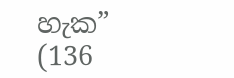හැක”                 (136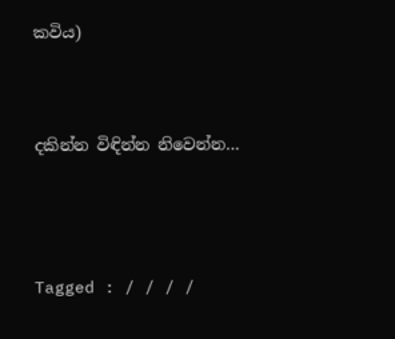කවිය)



දකින්න විඳින්න නිවෙන්න…




Tagged : / / / /